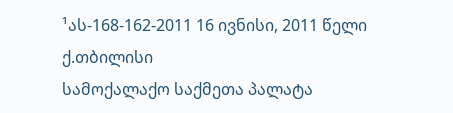¹ას-168-162-2011 16 ივნისი, 2011 წელი
ქ.თბილისი
სამოქალაქო საქმეთა პალატა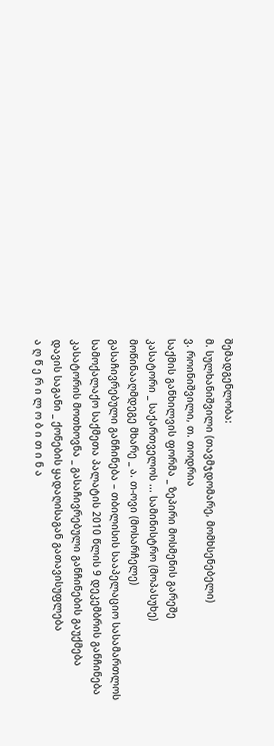შემადგენლობა:
მ. სულხანიშვილი (თავმჯდომარე, მომხსენებელი)
ვ. როინიშვილი, თ. თოდრია
საქმის განხილვის ფორმა _ ზეპირი მოსმენის გარეშე
კასატორი _ საქართველოს ... სამინისტრო (მოპასუხე)
მოწინააღმდეგე მხარე _ ა. თ-ოვი (მოსარჩელე)
გასაჩივრებული განჩინება – თბილისის სააპელაციო სასამართლოს სამოქალაქო საქმეთა პალატის 2010 წლის 9 დეკემბრის განჩინება
კასატორის მოთხოვნა _ გასაჩივრებული განჩინების გაუქმება
დავის საგანი _ ქონების ყადაღისაგან გათავისუფლება
ა ღ წ ე რ ი ლ ო ბ ი თ ი ნ ა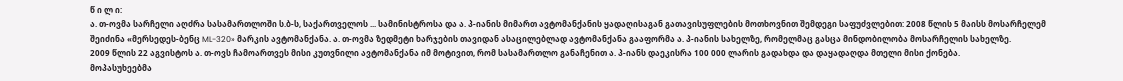წ ი ლ ი:
ა. თ-ოვმა სარჩელი აღძრა სასამართლოში ს.ბ-ს, საქართველოს ... სამინისტროსა და ა. პ-იანის მიმართ ავტომანქანის ყადაღისაგან გათავისუფლების მოთხოვნით შემდეგი საფუძვლებით: 2008 წლის 5 მაისს მოსარჩელემ შეიძინა «მერსედეს-ბენც ML-320» მარკის ავტომანქანა. ა. თ-ოვმა ზედმეტი ხარჯების თავიდან ასაცილებლად ავტომანქანა გააფორმა ა. პ-იანის სახელზე, რომელმაც გასცა მინდობილობა მოსარჩელის სახელზე.
2009 წლის 22 აგვისტოს ა. თ-ოვს ჩამოართვეს მისი კუთვნილი ავტომანქანა იმ მოტივით, რომ სასამართლო განაჩენით ა. პ-იანს დაეკისრა 100 000 ლარის გადახდა და დაყადაღდა მთელი მისი ქონება.
მოპასუხეებმა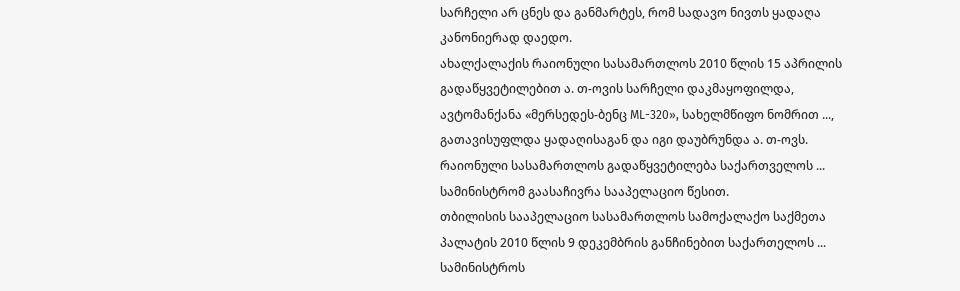სარჩელი არ ცნეს და განმარტეს, რომ სადავო ნივთს ყადაღა კანონიერად დაედო.
ახალქალაქის რაიონული სასამართლოს 2010 წლის 15 აპრილის გადაწყვეტილებით ა. თ-ოვის სარჩელი დაკმაყოფილდა, ავტომანქანა «მერსედეს-ბენც ML-320», სახელმწიფო ნომრით ..., გათავისუფლდა ყადაღისაგან და იგი დაუბრუნდა ა. თ-ოვს.
რაიონული სასამართლოს გადაწყვეტილება საქართველოს ... სამინისტრომ გაასაჩივრა სააპელაციო წესით.
თბილისის სააპელაციო სასამართლოს სამოქალაქო საქმეთა პალატის 2010 წლის 9 დეკემბრის განჩინებით საქართელოს ... სამინისტროს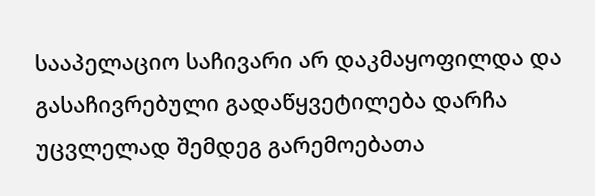სააპელაციო საჩივარი არ დაკმაყოფილდა და გასაჩივრებული გადაწყვეტილება დარჩა უცვლელად შემდეგ გარემოებათა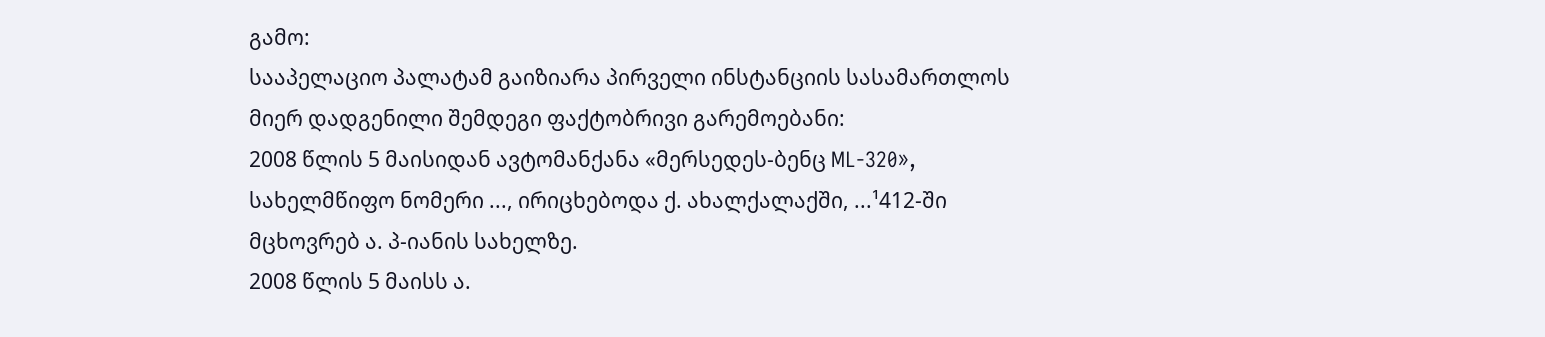გამო:
სააპელაციო პალატამ გაიზიარა პირველი ინსტანციის სასამართლოს მიერ დადგენილი შემდეგი ფაქტობრივი გარემოებანი:
2008 წლის 5 მაისიდან ავტომანქანა «მერსედეს-ბენც ML-320», სახელმწიფო ნომერი ..., ირიცხებოდა ქ. ახალქალაქში, ...¹412-ში მცხოვრებ ა. პ-იანის სახელზე.
2008 წლის 5 მაისს ა.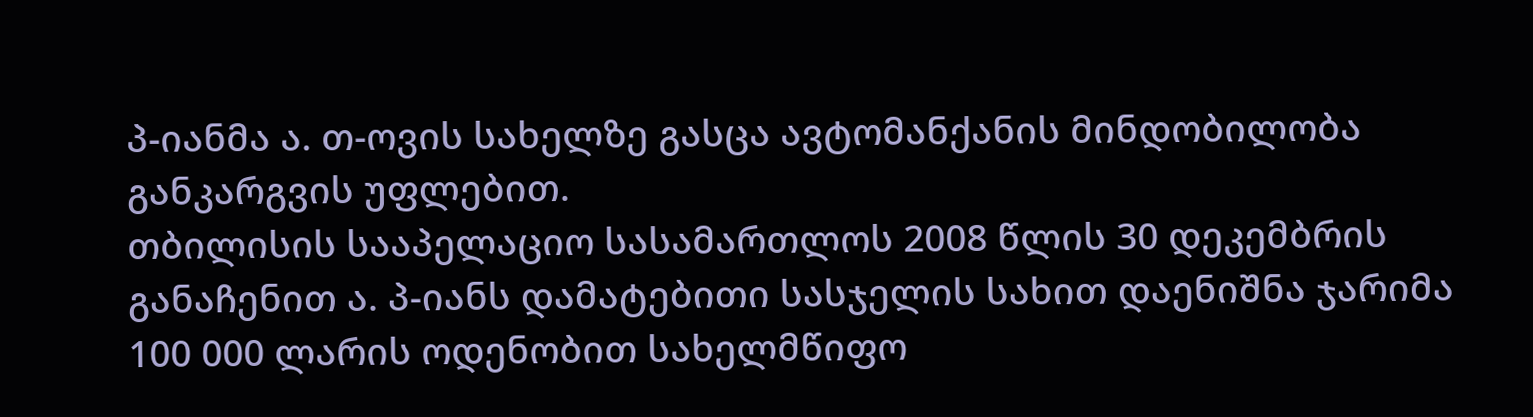პ-იანმა ა. თ-ოვის სახელზე გასცა ავტომანქანის მინდობილობა განკარგვის უფლებით.
თბილისის სააპელაციო სასამართლოს 2008 წლის 30 დეკემბრის განაჩენით ა. პ-იანს დამატებითი სასჯელის სახით დაენიშნა ჯარიმა 100 000 ლარის ოდენობით სახელმწიფო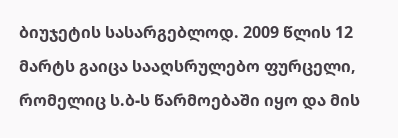ბიუჯეტის სასარგებლოდ. 2009 წლის 12 მარტს გაიცა სააღსრულებო ფურცელი, რომელიც ს.ბ-ს წარმოებაში იყო და მის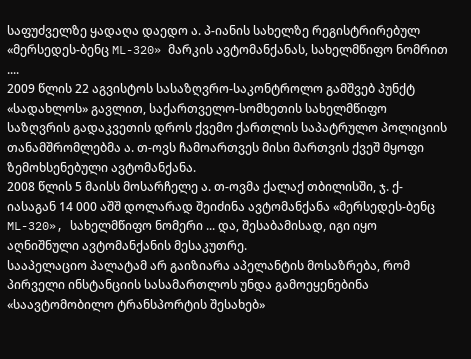საფუძველზე ყადაღა დაედო ა. პ-იანის სახელზე რეგისტრირებულ «მერსედეს-ბენც ML-320» მარკის ავტომანქანას, სახელმწიფო ნომრით ....
2009 წლის 22 აგვისტოს სასაზღვრო-საკონტროლო გამშვებ პუნქტ «სადახლოს» გავლით, საქართველო-სომხეთის სახელმწიფო საზღვრის გადაკვეთის დროს ქვემო ქართლის საპატრულო პოლიციის თანამშრომლებმა ა. თ-ოვს ჩამოართვეს მისი მართვის ქვეშ მყოფი ზემოხსენებული ავტომანქანა.
2008 წლის 5 მაისს მოსარჩელე ა. თ-ოვმა ქალაქ თბილისში, ჯ. ქ-იასაგან 14 000 აშშ დოლარად შეიძინა ავტომანქანა «მერსედეს-ბენც ML-320», სახელმწიფო ნომერი ... და, შესაბამისად, იგი იყო აღნიშნული ავტომანქანის მესაკუთრე.
სააპელაციო პალატამ არ გაიზიარა აპელანტის მოსაზრება, რომ პირველი ინსტანციის სასამართლოს უნდა გამოეყენებინა «საავტომობილო ტრანსპორტის შესახებ»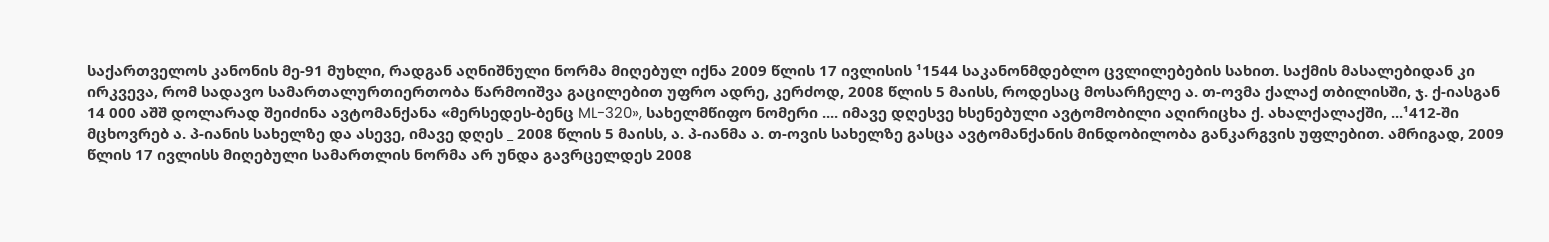საქართველოს კანონის მე-91 მუხლი, რადგან აღნიშნული ნორმა მიღებულ იქნა 2009 წლის 17 ივლისის ¹1544 საკანონმდებლო ცვლილებების სახით. საქმის მასალებიდან კი ირკვევა, რომ სადავო სამართალურთიერთობა წარმოიშვა გაცილებით უფრო ადრე, კერძოდ, 2008 წლის 5 მაისს, როდესაც მოსარჩელე ა. თ-ოვმა ქალაქ თბილისში, ჯ. ქ-იასგან 14 000 აშშ დოლარად შეიძინა ავტომანქანა «მერსედეს-ბენც ML-320», სახელმწიფო ნომერი .... იმავე დღესვე ხსენებული ავტომობილი აღირიცხა ქ. ახალქალაქში, ...¹412-ში მცხოვრებ ა. პ-იანის სახელზე და ასევე, იმავე დღეს _ 2008 წლის 5 მაისს, ა. პ-იანმა ა. თ-ოვის სახელზე გასცა ავტომანქანის მინდობილობა განკარგვის უფლებით. ამრიგად, 2009 წლის 17 ივლისს მიღებული სამართლის ნორმა არ უნდა გავრცელდეს 2008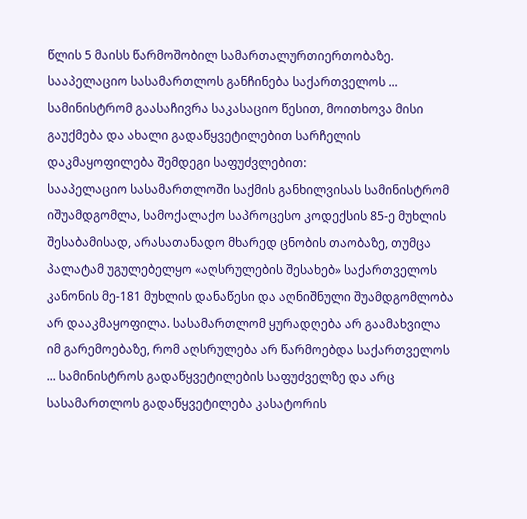წლის 5 მაისს წარმოშობილ სამართალურთიერთობაზე.
სააპელაციო სასამართლოს განჩინება საქართველოს ... სამინისტრომ გაასაჩივრა საკასაციო წესით, მოითხოვა მისი გაუქმება და ახალი გადაწყვეტილებით სარჩელის დაკმაყოფილება შემდეგი საფუძვლებით:
სააპელაციო სასამართლოში საქმის განხილვისას სამინისტრომ იშუამდგომლა, სამოქალაქო საპროცესო კოდექსის 85-ე მუხლის შესაბამისად, არასათანადო მხარედ ცნობის თაობაზე, თუმცა პალატამ უგულებელყო «აღსრულების შესახებ» საქართველოს კანონის მე-181 მუხლის დანაწესი და აღნიშნული შუამდგომლობა არ დააკმაყოფილა. სასამართლომ ყურადღება არ გაამახვილა იმ გარემოებაზე, რომ აღსრულება არ წარმოებდა საქართველოს ... სამინისტროს გადაწყვეტილების საფუძველზე და არც სასამართლოს გადაწყვეტილება კასატორის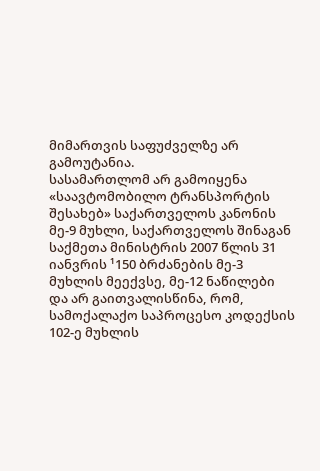მიმართვის საფუძველზე არ გამოუტანია.
სასამართლომ არ გამოიყენა «საავტომობილო ტრანსპორტის შესახებ» საქართველოს კანონის მე-9 მუხლი, საქართველოს შინაგან საქმეთა მინისტრის 2007 წლის 31 იანვრის ¹150 ბრძანების მე-3 მუხლის მეექვსე, მე-12 ნაწილები და არ გაითვალისწინა, რომ, სამოქალაქო საპროცესო კოდექსის 102-ე მუხლის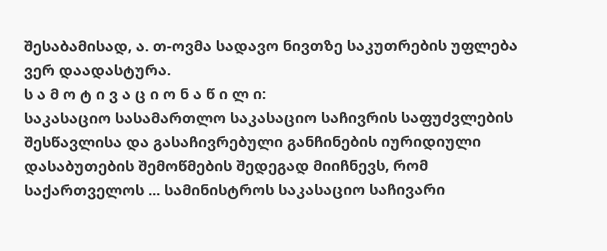შესაბამისად, ა. თ-ოვმა სადავო ნივთზე საკუთრების უფლება ვერ დაადასტურა.
ს ა მ ო ტ ი ვ ა ც ი ო ნ ა წ ი ლ ი:
საკასაციო სასამართლო საკასაციო საჩივრის საფუძვლების შესწავლისა და გასაჩივრებული განჩინების იურიდიული დასაბუთების შემოწმების შედეგად მიიჩნევს, რომ საქართველოს ... სამინისტროს საკასაციო საჩივარი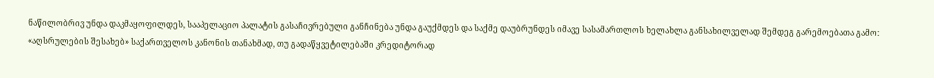ნაწილობრივ უნდა დაკმაყოფილდეს, სააპელაციო პალატის გასაჩივრებული განჩინება უნდა გაუქმდეს და საქმე დაუბრუნდეს იმავე სასამართლოს ხელახლა განსახილველად შემდეგ გარემოებათა გამო:
«აღსრულების შესახებ» საქართველოს კანონის თანახმად, თუ გადაწყვეტილებაში კრედიტორად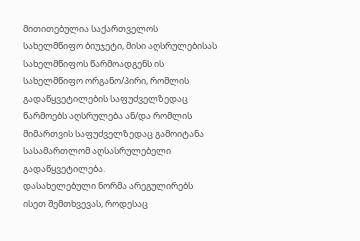მითითებულია საქართველოს სახელმწიფო ბიუჯეტი, მისი აღსრულებისას სახელმწიფოს წარმოადგენს ის სახელმწიფო ორგანო/პირი, რომლის გადაწყვეტილების საფუძველზედაც წარმოებს აღსრულება ან/და რომლის მიმართვის საფუძველზედაც გამოიტანა სასამართლომ აღსასრულებელი გადაწყვეტილება.
დასახელებული ნორმა არეგულირებს ისეთ შემთხვევას, როდესაც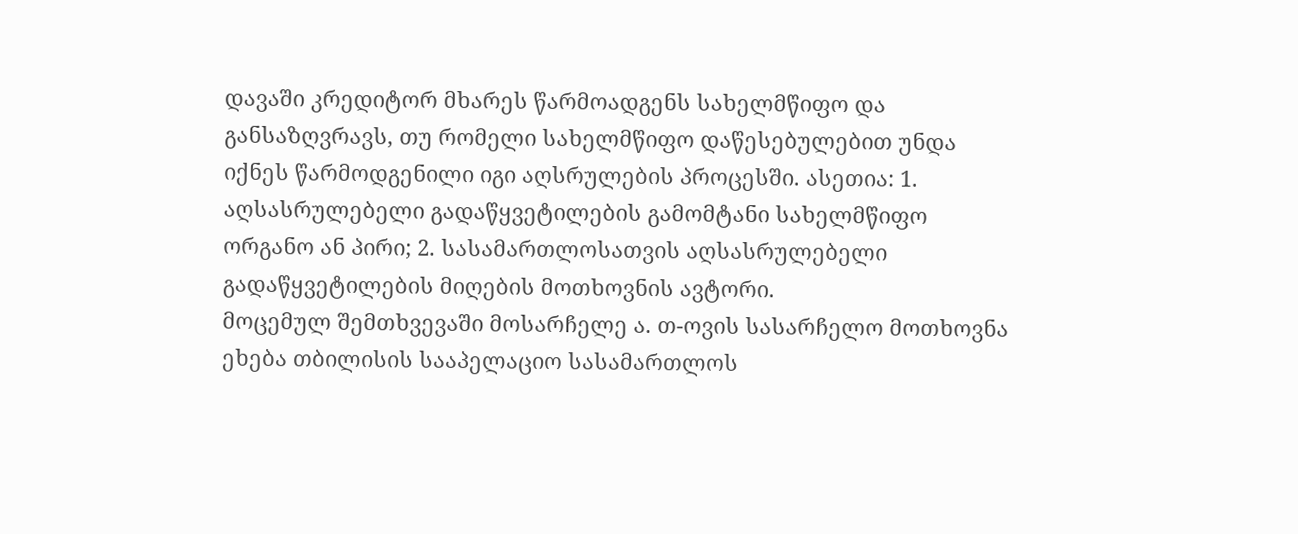დავაში კრედიტორ მხარეს წარმოადგენს სახელმწიფო და განსაზღვრავს, თუ რომელი სახელმწიფო დაწესებულებით უნდა იქნეს წარმოდგენილი იგი აღსრულების პროცესში. ასეთია: 1. აღსასრულებელი გადაწყვეტილების გამომტანი სახელმწიფო ორგანო ან პირი; 2. სასამართლოსათვის აღსასრულებელი გადაწყვეტილების მიღების მოთხოვნის ავტორი.
მოცემულ შემთხვევაში მოსარჩელე ა. თ-ოვის სასარჩელო მოთხოვნა ეხება თბილისის სააპელაციო სასამართლოს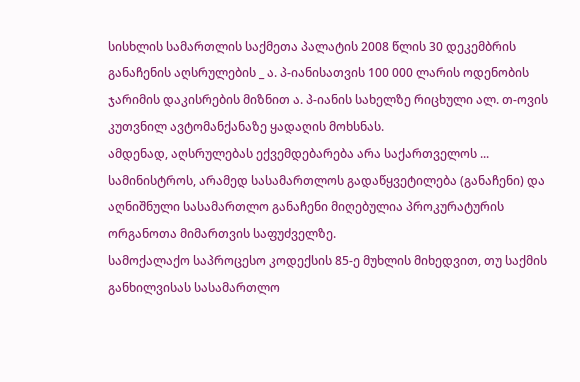სისხლის სამართლის საქმეთა პალატის 2008 წლის 30 დეკემბრის განაჩენის აღსრულების _ ა. პ-იანისათვის 100 000 ლარის ოდენობის ჯარიმის დაკისრების მიზნით ა. პ-იანის სახელზე რიცხული ალ. თ-ოვის კუთვნილ ავტომანქანაზე ყადაღის მოხსნას.
ამდენად, აღსრულებას ექვემდებარება არა საქართველოს ... სამინისტროს, არამედ სასამართლოს გადაწყვეტილება (განაჩენი) და აღნიშნული სასამართლო განაჩენი მიღებულია პროკურატურის ორგანოთა მიმართვის საფუძველზე.
სამოქალაქო საპროცესო კოდექსის 85-ე მუხლის მიხედვით, თუ საქმის განხილვისას სასამართლო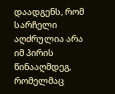დაადგენს, რომ სარჩელი აღძრულია არა იმ პირის წინააღმდეგ, რომელმაც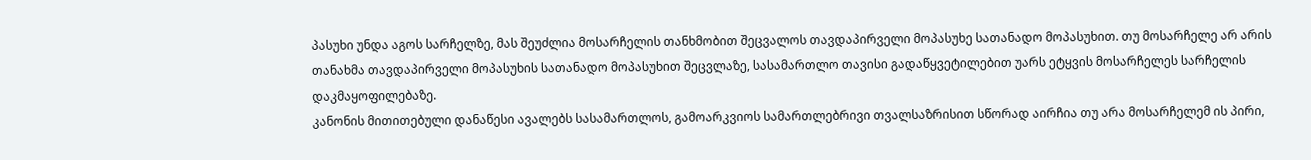პასუხი უნდა აგოს სარჩელზე, მას შეუძლია მოსარჩელის თანხმობით შეცვალოს თავდაპირველი მოპასუხე სათანადო მოპასუხით. თუ მოსარჩელე არ არის თანახმა თავდაპირველი მოპასუხის სათანადო მოპასუხით შეცვლაზე, სასამართლო თავისი გადაწყვეტილებით უარს ეტყვის მოსარჩელეს სარჩელის დაკმაყოფილებაზე.
კანონის მითითებული დანაწესი ავალებს სასამართლოს, გამოარკვიოს სამართლებრივი თვალსაზრისით სწორად აირჩია თუ არა მოსარჩელემ ის პირი,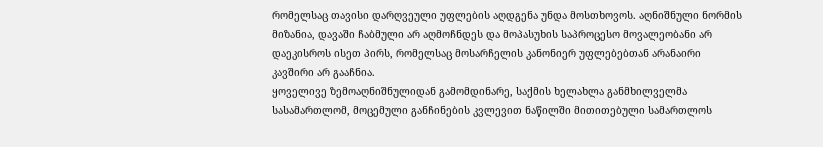რომელსაც თავისი დარღვეული უფლების აღდგენა უნდა მოსთხოვოს. აღნიშნული ნორმის მიზანია, დავაში ჩაბმული არ აღმოჩნდეს და მოპასუხის საპროცესო მოვალეობანი არ დაეკისროს ისეთ პირს, რომელსაც მოსარჩელის კანონიერ უფლებებთან არანაირი კავშირი არ გააჩნია.
ყოველივე ზემოაღნიშნულიდან გამომდინარე, საქმის ხელახლა განმხილველმა სასამართლომ, მოცემული განჩინების კვლევით ნაწილში მითითებული სამართლოს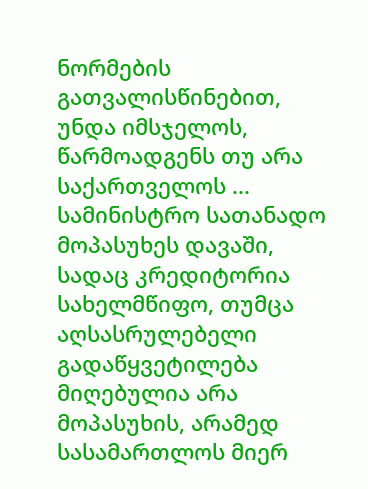ნორმების გათვალისწინებით, უნდა იმსჯელოს, წარმოადგენს თუ არა საქართველოს ... სამინისტრო სათანადო მოპასუხეს დავაში, სადაც კრედიტორია სახელმწიფო, თუმცა აღსასრულებელი გადაწყვეტილება მიღებულია არა მოპასუხის, არამედ სასამართლოს მიერ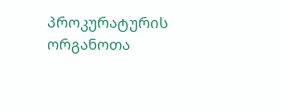პროკურატურის ორგანოთა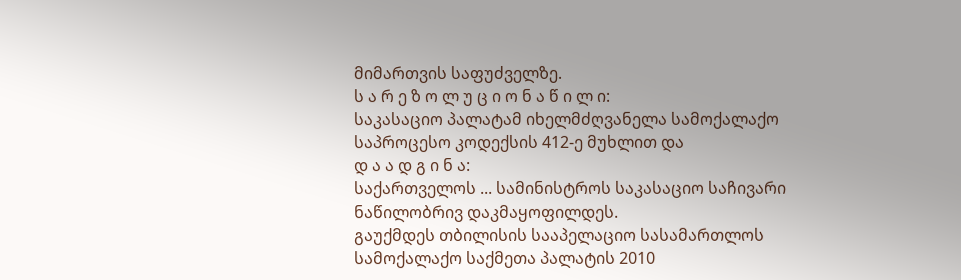მიმართვის საფუძველზე.
ს ა რ ე ზ ო ლ უ ც ი ო ნ ა წ ი ლ ი:
საკასაციო პალატამ იხელმძღვანელა სამოქალაქო საპროცესო კოდექსის 412-ე მუხლით და
დ ა ა დ გ ი ნ ა:
საქართველოს ... სამინისტროს საკასაციო საჩივარი ნაწილობრივ დაკმაყოფილდეს.
გაუქმდეს თბილისის სააპელაციო სასამართლოს სამოქალაქო საქმეთა პალატის 2010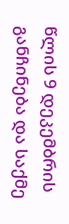წლის 9 დეკემბრის განჩინება და საქმე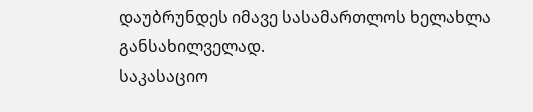დაუბრუნდეს იმავე სასამართლოს ხელახლა განსახილველად.
საკასაციო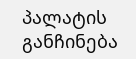პალატის განჩინება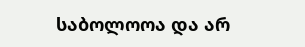საბოლოოა და არ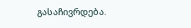გასაჩივრდება.